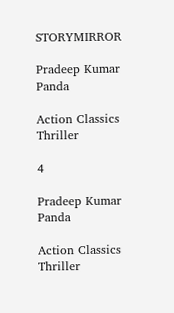STORYMIRROR

Pradeep Kumar Panda

Action Classics Thriller

4

Pradeep Kumar Panda

Action Classics Thriller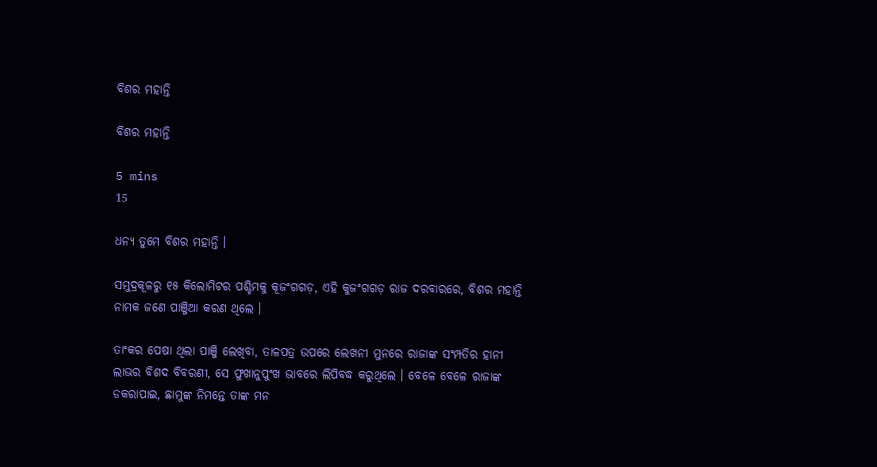ବିଶର ମହାନ୍ତି

ବିଶର ମହାନ୍ତି

5 mins
15

ଧନ୍ୟ ତୁମେ ବିଶର ମହାନ୍ତି ।

ସମୁଦ୍ରକୂଳରୁ ୧୫ କିଲୋମିଟର ପଶ୍ଚିମକୁ କୂଜଂଗଗଡ଼, ଏହି କୁଜଂଗଗଡ଼ ରାଜ ଦରବାରରେ, ବିଶର ମହାନ୍ତି ନାମକ ଜଣେ ପାଞ୍ଜିଆ କରଣ ଥିଲେ ।

ତାଂକର ପେଷା ଥିଲା ପାଞ୍ଜି ଲେଖିବା, ତାଳପତ୍ର ଉପରେ ଲେଖନୀ ମୁନରେ ରାଜାଙ୍କ ସଂମ୍ପତିର ହାନୀ ଲାଭର ବିଶଦ ବିବରଣୀ, ସେ ଫୁଖାନୁପୁଂଖ ଭାବରେ ଲିପିବଦ୍ଧ କରୁଥିଲେ । ବେଳେ ବେଳେ ରାଜାଙ୍କ ଡକରାପାଇ, ଛାମୁଙ୍କ ନିମନ୍ତେ ତାଙ୍କ ମନ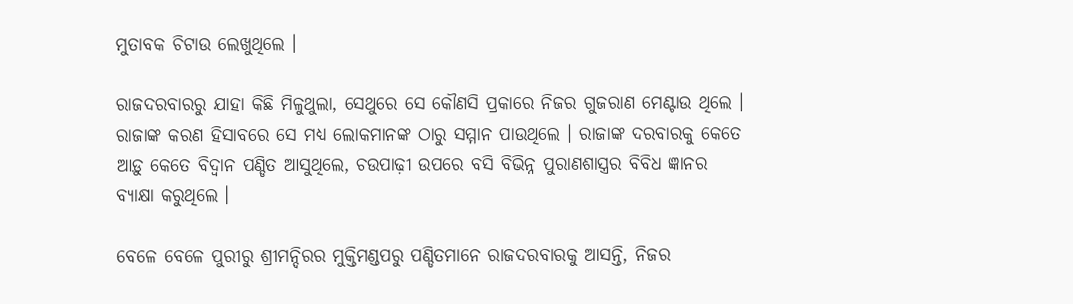ମୁତାବକ ଚିଟାଉ ଲେଖୁଥିଲେ ।

ରାଜଦରବାରରୁ ଯାହା କିଛି ମିଳୁଥୁଲା, ସେଥୁରେ ସେ କୌଣସି ପ୍ରକାରେ ନିଜର ଗୁଜରାଣ ମେଣ୍ଟାଉ ଥିଲେ । ରାଜାଙ୍କ କରଣ ହିସାବରେ ସେ ମଧ୍ୟ ଲୋକମାନଙ୍କ ଠାରୁ ସମ୍ମାନ ପାଉଥିଲେ । ରାଜାଙ୍କ ଦରବାରକୁ କେତେ ଆଡ଼ୁ କେତେ ବିଦ୍ଵାନ ପଣ୍ଡିତ ଆସୁଥିଲେ, ଚଉପାଢ଼ୀ ଉପରେ ବସି ବିଭିନ୍ନ ପୁରାଣଶାସ୍ତ୍ରର ବିବିଧ ଜ୍ଞାନର ବ୍ୟାକ୍ଷା କରୁଥିଲେ ।

ବେଳେ ବେଳେ ପୁରୀରୁ ଶ୍ରୀମନ୍ଦିରର ମୁକ୍ତିମଣ୍ଡପରୁ ପଣ୍ଡିତମାନେ ରାଜଦରବାରକୁ ଆସନ୍ତି, ନିଜର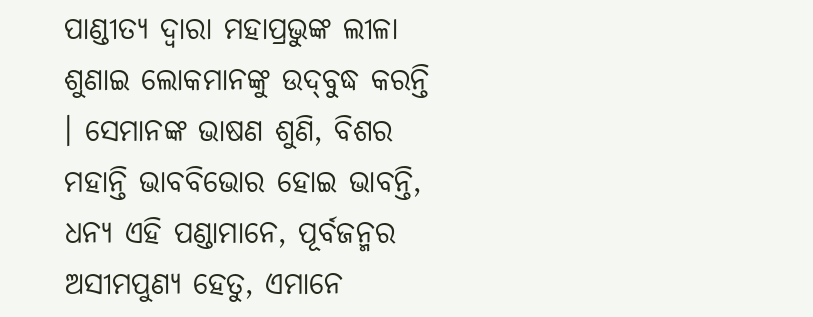ପାଣ୍ଡୀତ୍ୟ ଦ୍ଵାରା ମହାପ୍ରଭୁଙ୍କ ଲୀଳା ଶୁଣାଇ ଲୋକମାନଙ୍କୁ ଉଦ୍‌ବୁଦ୍ଧ କରନ୍ତି । ସେମାନଙ୍କ ଭାଷଣ ଶୁଣି, ବିଶର ମହାନ୍ତି ଭାବବିଭୋର ହୋଇ ଭାବନ୍ତି, ଧନ୍ୟ ଏହି ପଣ୍ଡାମାନେ, ପୂର୍ବଜନ୍ମର ଅସୀମପୁଣ୍ୟ ହେତୁ, ଏମାନେ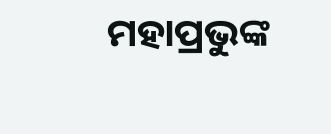ମହାପ୍ରଭୁଙ୍କ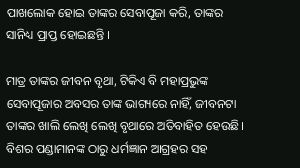ପାଖଲୋକ ହୋଇ ତାଙ୍କର ସେବାପୂଜା କରି, ତାଙ୍କର ସାନିଧ୍ୟ ପ୍ରାପ୍ତ ହୋଇଛନ୍ତି ।

ମାତ୍ର ତାଙ୍କର ଜୀବନ ବୃଥା, ଟିକିଏ ବି ମହାପ୍ରଭୁଙ୍କ ସେବାପୂଜାର ଅବସର ତାଙ୍କ ଭାଗ୍ୟରେ ନାହିଁ, ଜୀବନଟା ତାଙ୍କର ଖାଲି ଲେଖି ଲେଖି ବୃଥାରେ ଅତିବାହିତ ହେଉଛି। ବିଶର ପଣ୍ଡାମାନଙ୍କ ଠାରୁ ଧର୍ମଜ୍ଞାନ ଆଗ୍ରହର ସହ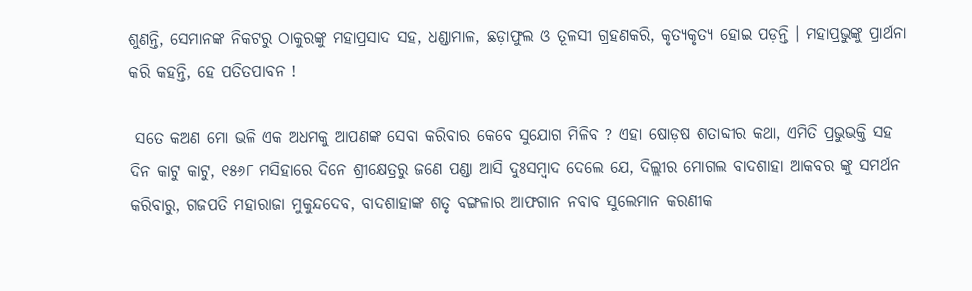ଶୁଣନ୍ତି, ସେମାନଙ୍କ ନିକଟରୁ ଠାକୁରଙ୍କୁ ମହାପ୍ରସାଦ ସହ, ଧଣ୍ଡାମାଳ, ଛଡ଼ାଫୁଲ ଓ ତୂଳସୀ ଗ୍ରହଣକରି, କୃତ୍ୟକୃତ୍ୟ ହୋଇ ପଡ଼ନ୍ତି । ମହାପ୍ରଭୁଙ୍କୁ ପ୍ରାର୍ଥନା କରି କହନ୍ତି, ହେ ପତିତପାବନ !

 ସତେ କଅଣ ମୋ ଭଳି ଏକ ଅଧମକୁ ଆପଣଙ୍କ ସେବା କରିବାର କେବେ ସୁଯୋଗ ମିଳିବ ? ଏହା ଷୋଡ଼ଷ ଶତାବ୍ଦୀର କଥା, ଏମିତି ପ୍ରଭୁଭକ୍ତି ସହ ଦିନ କାଟୁ କାଟୁ, ୧୫୬୮ ମସିହାରେ ଦିନେ ଶ୍ରୀକ୍ଷେତ୍ରରୁ ଜଣେ ପଣ୍ଡା ଆସି ଦୁଃସମ୍ବାଦ ଦେଲେ ଯେ, ଦିଲ୍ଲୀର ମୋଗଲ ବାଦଶାହା ଆକବର ଙ୍କୁ ସମର୍ଥନ କରିବାରୁ, ଗଜପତି ମହାରାଜା ମୁକୁନ୍ଦଦେବ, ବାଦଶାହାଙ୍କ ଶତୃ ବଙ୍ଗଳାର ଆଫଗାନ ନବାବ ସୁଲେମାନ କରଣୀକ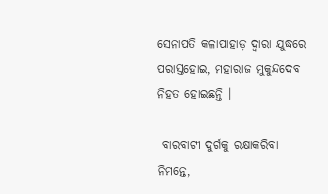ସେନାପତି କଳାପାହାଡ଼ ଦ୍ଵାରା ଯୁଦ୍ଧରେ ପରାସ୍ତହୋଇ, ମହାରାଜ ମୁକୁନ୍ଦଦେବ ନିହତ ହୋଇଛନ୍ତି ।

 ବାରବାଟୀ ଦୁର୍ଗକୁ ରକ୍ଷାକରିବା ନିମନ୍ତେ,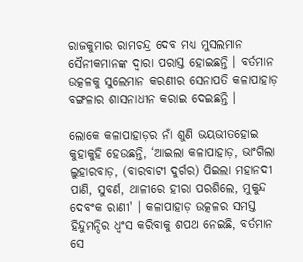ରାଜକୁମାର ରାମଚନ୍ଦ୍ର ଦେବ ମଧ୍ୟ ମୁସଲମାନ ସୈନୀକମାନଙ୍କ ଦ୍ଵାରା ପରାସ୍ତ ହୋଇଛନ୍ତି । ବର୍ତମାନ ଉତ୍କଳକୁ ସୁଲେମାନ କରଣୀର ସେନାପତି କଳାପାହାଡ଼ ବଙ୍ଗଳାର ଶାସନାଧୀନ କରାଇ ଦେଇଛନ୍ତି ।

ଲୋକେ କଳାପାହାଡ଼ର ନାଁ ଶୁଣି ଭୟଭୀତହୋଇ କୁହାକୁହି ହେଉଛନ୍ତି, ‘ଆଇଲା କଳାପାହାଡ଼, ଭାଂଗିଲା ଲୁହାରବାଡ଼, (ବାରବାଟୀ ଦୁର୍ଗର) ପିଇଲା ମହାନଦୀ ପାଣି, ସୁବର୍ଣ, ଥାଳୀରେ ହୀରା ପରଶିଲେ, ମୁକୁନ୍ଦ ଦେବଂକ ରାଣୀ' । କଳାପାହାଡ଼ ଉତ୍କଳର ସମସ୍ତ ହିନ୍ଦୁମନ୍ଦିର ଧ୍ବଂସ କରିବାକୁ ଶପଥ ନେଇଛି, ବର୍ତମାନ ସେ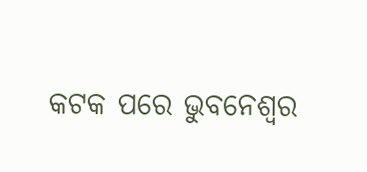କଟକ ପରେ ଭୁବନେଶ୍ୱର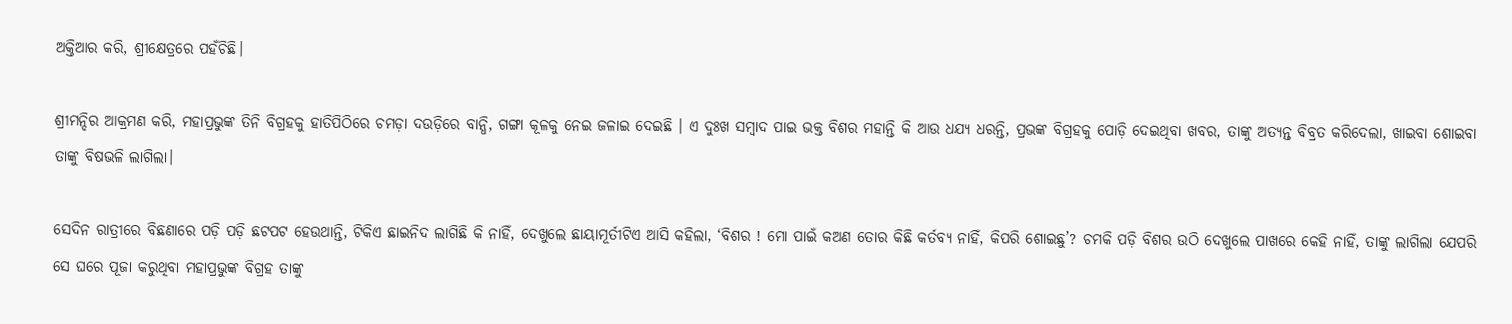ଅକ୍ତିଆର କରି, ଶ୍ରୀକ୍ଷେତ୍ରରେ ପହଁଚିଛି।

ଶ୍ରୀମନ୍ଦିର ଆକ୍ରମଣ କରି, ମହାପ୍ରଭୁଙ୍କ ତିନି ବିଗ୍ରହକୁ ହାତିପିଠିରେ ଚମଡ଼ା ଦଉଡ଼ିରେ ବାନ୍ଧି, ଗଙ୍ଗା କୂଳକୁ ନେଇ ଜଳାଇ ଦେଇଛି । ଏ ଦୁଃଖ ସମ୍ବାଦ ପାଇ ଭକ୍ତ ବିଶର ମହାନ୍ତି କି ଆଉ ଧଯ୍ୟ ଧରନ୍ତି, ପ୍ରଭଙ୍କ ବିଗ୍ରହକୁ ପୋଡ଼ି ଦେଇଥିବା ଖବର, ତାଙ୍କୁ ଅତ୍ୟନ୍ତ ବିବ୍ରତ କରିଦେଲା, ଖାଇବା ଶୋଇବା ତାଙ୍କୁ ବିଷଭଳି ଲାଗିଲା।

ସେଦିନ ରାତ୍ରୀରେ ବିଛଣାରେ ପଡ଼ି ପଡ଼ି ଛଟପଟ ହେଉଥାନ୍ତି, ଟିକିଏ ଛାଇନିଦ ଲାଗିଛି କି ନାହିଁ, ଦେଖୁଲେ ଛାୟାମୂର୍ତୀଟିଏ ଆସି କହିଲା, ‘ବିଶର ! ମୋ ପାଇଁ କଅଣ ତୋର କିଛି କର୍ତବ୍ୟ ନାହିଁ, କିପରି ଶୋଇଛୁ’? ଚମକି ପଡ଼ି ବିଶର ଉଠି ଦେଖୁଲେ ପାଖରେ କେହି ନାହିଁ, ତାଙ୍କୁ ଲାଗିଲା ଯେପରି ସେ ଘରେ ପୂଜା କରୁଥିବା ମହାପ୍ରଭୁଙ୍କ ବିଗ୍ରହ ତାଙ୍କୁ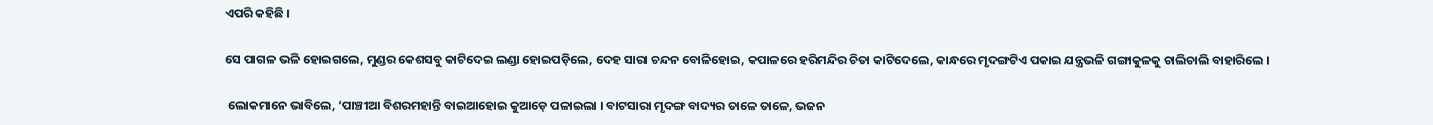ଏପରି କହିଛି ।

ସେ ପାଗଳ ଭଳି ହୋଇଗଲେ, ମୁଣ୍ଡର କେଶସବୁ କାଟିଦେଇ ଲଣ୍ଡା ହୋଇପଡ଼ିଲେ, ଦେହ ସାରା ଚନ୍ଦନ ବୋଳିହୋଇ, କପାଳରେ ହରିମନ୍ଦିର ଚିତା କାଟିଦେଲେ, କାନ୍ଧରେ ମୃଦଙ୍ଗଟିଏ ପକାଇ ଯନ୍ତ୍ରଭଳି ଗଙ୍ଗାକୁଳକୁ ଚାଲିଚାଲି ବାହାରିଲେ ।

 ଲୋକମାନେ ଭାବିଲେ, ‘ପାଞ୍ଚୀଆ ବିଶରମହାନ୍ତି ବାଇଆହୋଇ କୁଆଡ଼େ ପଳାଇଲା । ବାଟସାରା ମୃଦଙ୍ଗ ବାଦ୍ୟର ତାଳେ ତାଳେ, ଭଜନ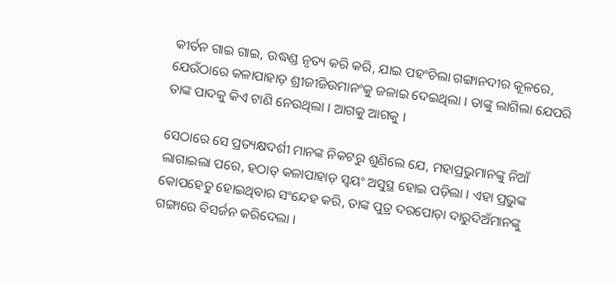କୀର୍ତନ ଗାଇ ଗାଇ, ଉଦ୍ଧଣ୍ଡ ନୃତ୍ୟ କରି କରି, ଯାଇ ପହଂଚିଲା ଗଙ୍ଗାନଦୀର କୂଳରେ, ଯେଉଁଠାରେ କଳାପାହାଡ଼ ଶ୍ରୀଜୀଜିଉମାନଂକୁ ଜଳାଇ ଦେଇଥିଲା । ତାଙ୍କୁ ଲାଗିଲା ଯେପରି ତାଙ୍କ ପାଦକୁ କିଏ ଟାଣି ନେଉଥିଲା । ଆଗକୁ ଆଗକୁ ।

ସେଠାରେ ସେ ପ୍ରତ୍ୟକ୍ଷଦର୍ଶୀ ମାନଙ୍କ ନିକଟରୁ ଶୁଣିଲେ ଯେ, ମହାପ୍ରଭୁମାନଙ୍କୁ ନିଆଁ ଲାଗାଇଲା ପରେ, ହଠାତ୍ କଳାପାହାଡ଼ ସ୍ଵୟଂ ଅସୁସ୍ଥ ହୋଇ ପଡ଼ିଲା । ଏହା ପ୍ରଭୁଙ୍କ କୋପହେତୁ ହୋଇଥିବାର ସଂନ୍ଦେହ କରି, ତାଙ୍କ ପୁତ୍ର ଦରପୋଡ଼ା ଦାରୁଦିଅଁମାନଙ୍କୁ ଗଙ୍ଗାରେ ବିସର୍ଜନ କରିଦେଲା ।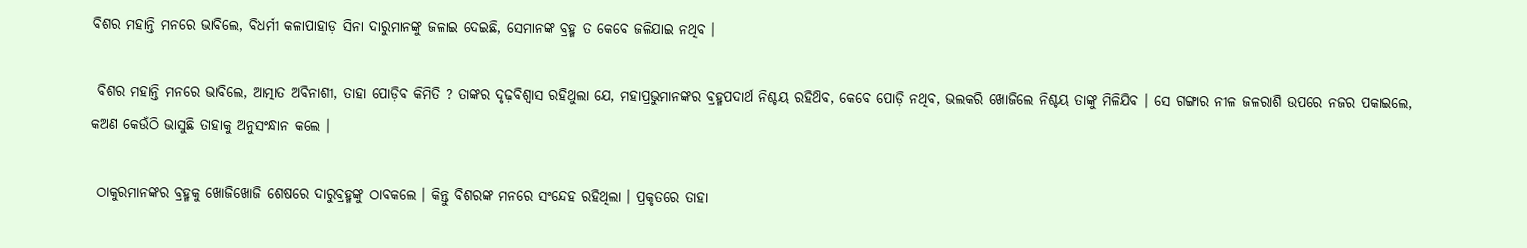ବିଶର ମହାନ୍ତି ମନରେ ଭାବିଲେ, ବିଧର୍ମୀ କଳାପାହାଡ଼ ସିନା ଦାରୁମାନଙ୍କୁ ଜଳାଇ ଦେଇଛି, ସେମାନଙ୍କ ବ୍ରହ୍ମ ତ କେବେ ଜଳିଯାଇ ନଥିବ ।

 ବିଶର ମହାନ୍ତି ମନରେ ଭାବିଲେ, ଆତ୍ମାତ ଅବିନାଶୀ, ତାହା ପୋଡ଼ିବ କିମିତି ? ତାଙ୍କର ଦୃଢ଼ବିଶ୍ବାସ ରହିଥୁଲା ଯେ, ମହାପ୍ରଭୁମାନଙ୍କର ବ୍ରହ୍ମପଦାର୍ଥ ନିଶ୍ଚୟ ରହିଥ‌ିବ, କେବେ ପୋଡ଼ି ନଥିବ, ଭଲକରି ଖୋଜିଲେ ନିଶ୍ଚୟ ତାଙ୍କୁ ମିଳିଯିବ । ସେ ଗଙ୍ଗାର ନୀଳ ଜଳରାଶି ଉପରେ ନଜର ପକାଇଲେ, କଅଣ କେଉଁଠି ଭାସୁଛି ତାହାକୁ ଅନୁସଂନ୍ଧାନ କଲେ ।

 ଠାକୁରମାନଙ୍କର ବ୍ରହ୍ମକୁ ଖୋଜିଖୋଜି ଶେଷରେ ଦାରୁବ୍ରହ୍ମଙ୍କୁ ଠାବକଲେ । କିନ୍ତୁ ବିଶରଙ୍କ ମନରେ ସଂନ୍ଦେହ ରହିଥିଲା । ପ୍ରକୃତରେ ତାହା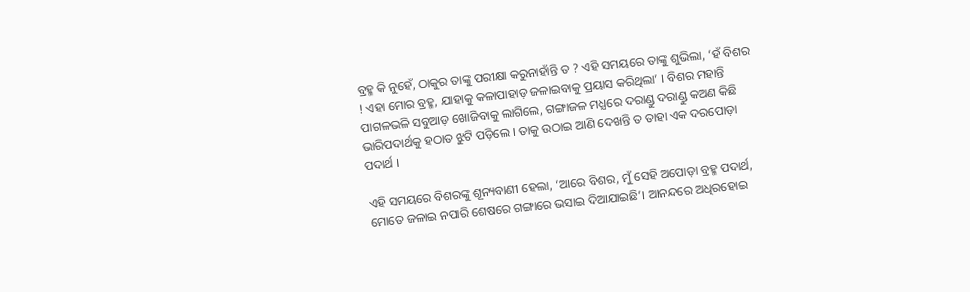ବ୍ରହ୍ମ କି ନୁହେଁ, ଠାକୁର ତାଙ୍କୁ ପରୀକ୍ଷା କରୁନାହାଁନ୍ତି ତ ? ଏହି ସମୟରେ ତାଙ୍କୁ ଶୁଭିଲା, ‘ହଁ ବିଶର ! ଏହା ମୋର ବ୍ରହ୍ମ, ଯାହାକୁ କଳାପାହାଡ଼ ଜଳାଇବାକୁ ପ୍ରୟାସ କରିଥିଲା’ । ବିଶର ମହାନ୍ତି ପାଗଳଭଳି ସବୁଆଡ଼ ଖୋଜିବାକୁ ଲାଗିଲେ, ଗଙ୍ଗାଜଳ ମଧ୍ଯରେ ଦରାଣ୍ଡୁ ଦରାଣ୍ଡୁ କଅଣ କିଛି ଭାରିପଦାର୍ଥକୁ ହଠାତ ଝୁଟି ପଡ଼ିଲେ । ତାକୁ ଉଠାଇ ଆଣି ଦେଖନ୍ତି ତ ତାହା ଏକ ଦରପୋଡ଼ା ପଦାର୍ଥ ।

ଏହି ସମୟରେ ବିଶରଙ୍କୁ ଶୂନ୍ୟବାଣୀ ହେଲା, ‘ଆରେ ବିଶର, ମୁଁ ସେହି ଅପୋଡ଼ା ବ୍ରହ୍ମ ପଦାର୍ଥ, ମୋତେ ଜଳାଇ ନପାରି ଶେଷରେ ଗଙ୍ଗାରେ ଭସାଇ ଦିଆଯାଇଛି’। ଆନନ୍ଦରେ ଅଧିରହୋଇ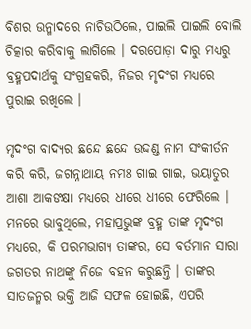ବିଶର ଉନ୍ମାଦରେ ନାଚିଉଠିଲେ, ପାଇଲି ପାଇଲି ବୋଲି ଚିତ୍କାର କରିବାକୁ ଲାଗିଲେ । ଦରପୋଡ଼ା ଦାରୁ ମଧ୍ୟରୁ ବ୍ରହ୍ମପଦାର୍ଥକୁ ସଂଗ୍ରହକରି, ନିଜର ମୃଦଂଗ ମଧ୍ୟରେ ପୁରାଇ ରଖିଲେ ।

ମୃଦଂଗ ବାଦ୍ୟର ଛନ୍ଦେ ଛନ୍ଦେ ଉଦ୍ଦଣ୍ଡ ନାମ ସଂକୀର୍ତନ କରି କରି, ଜଗନ୍ନାଥାୟ ନମଃ ଗାଇ ଗାଇ, ଭୟାତୁର ଆଶା ଆକଙକ୍ଷା ମଧ୍ୟରେ ଧୀରେ ଧୀରେ ଫେରିଲେ । ମନରେ ଭାବୁଥିଲେ, ମହାପ୍ରଭୁଙ୍କ ବ୍ରହ୍ମ ତାଙ୍କ ମୃଦଂଗ ମଧ୍ୟରେ, କି ପରମଭାଗ୍ୟ ତାଙ୍କର, ସେ ବର୍ତମାନ ସାରା ଜଗତର ନାଥଙ୍କୁ ନିଜେ ବହନ କରୁଛନ୍ତି । ତାଙ୍କର ସାତଜନ୍ମର ଭକ୍ତି ଆଜି ସଫଳ ହୋଇଛି, ଏପରି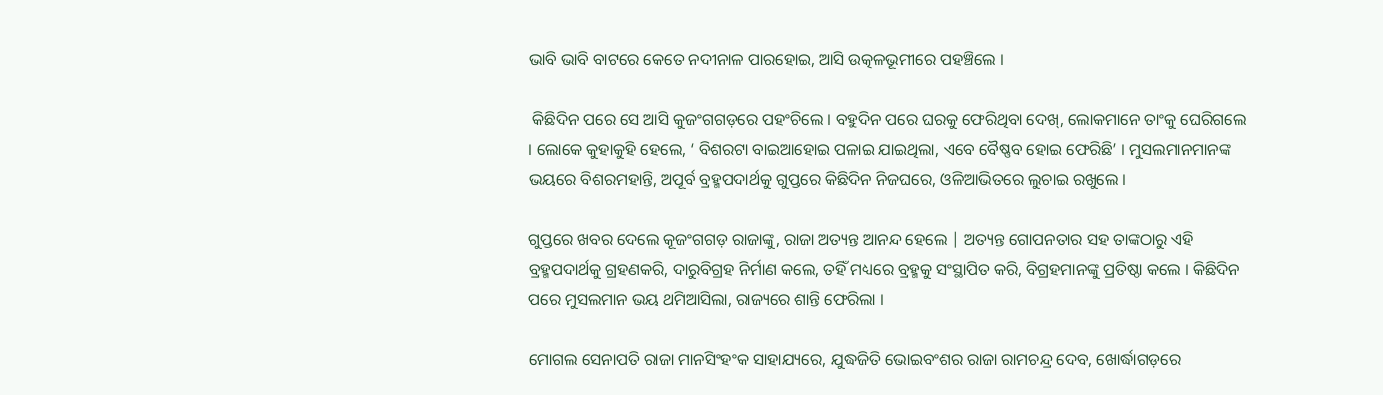ଭାବି ଭାବି ବାଟରେ କେତେ ନ‌ଦୀନାଳ ପାରହୋଇ, ଆସି ଉତ୍କଳଭୂମୀରେ ପହଞ୍ଚିଲେ ।

 କିଛିଦିନ ପରେ ସେ ଆସି କୁଜଂଗଗଡ଼ରେ ପହଂଚିଲେ । ବହୁଦିନ ପରେ ଘରକୁ ଫେରିଥିବା ଦେଖ୍, ଲୋକମାନେ ତାଂକୁ ଘେରିଗଲେ । ଲୋକେ କୁହାକୁହି ହେଲେ, ‘ ବିଶରଟା ବାଇଆହୋଇ ପଳାଇ ଯାଇଥିଲା, ଏବେ ବୈଷ୍ଣବ ହୋଇ ଫେରିଛି’ । ମୁସଲମାନମାନଙ୍କ ଭୟରେ ବିଶରମହାନ୍ତି, ଅପୂର୍ବ ବ୍ରହ୍ମପଦାର୍ଥକୁ ଗୁପ୍ତରେ କିଛିଦିନ ନିଜଘରେ, ଓଳିଆଭିତରେ ଲୁଚାଇ ରଖୁଲେ ।

ଗୁପ୍ତରେ ଖବର ଦେଲେ କୂଜଂଗଗଡ଼ ରାଜାଙ୍କୁ, ରାଜା ଅତ୍ୟନ୍ତ ଆନନ୍ଦ ହେଲେ | ଅତ୍ୟନ୍ତ ଗୋପନତାର ସହ ତାଙ୍କଠାରୁ ଏହି ବ୍ରହ୍ମପଦାର୍ଥକୁ ଗ୍ରହଣକରି, ଦାରୁବିଗ୍ରହ ନିର୍ମାଣ କଲେ, ତହିଁ ମଧ୍ୟରେ ବ୍ରହ୍ମକୁ ସଂସ୍ଥାପିତ କରି, ବିଗ୍ରହମାନଙ୍କୁ ପ୍ରତିଷ୍ଠା କଲେ । କିଛିଦିନ ପରେ ମୁସଲମାନ ଭୟ ଥମିଆସିଲା, ରାଜ୍ୟରେ ଶାନ୍ତି ଫେରିଲା ।

ମୋଗଲ ସେନାପତି ରାଜା ମାନସିଂହଂକ ସାହାଯ୍ୟରେ, ଯୁଦ୍ଧଜିତି ଭୋଇବଂଶର ରାଜା ରାମଚନ୍ଦ୍ର ଦେବ, ଖୋର୍ଦ୍ଧାଗଡ଼ରେ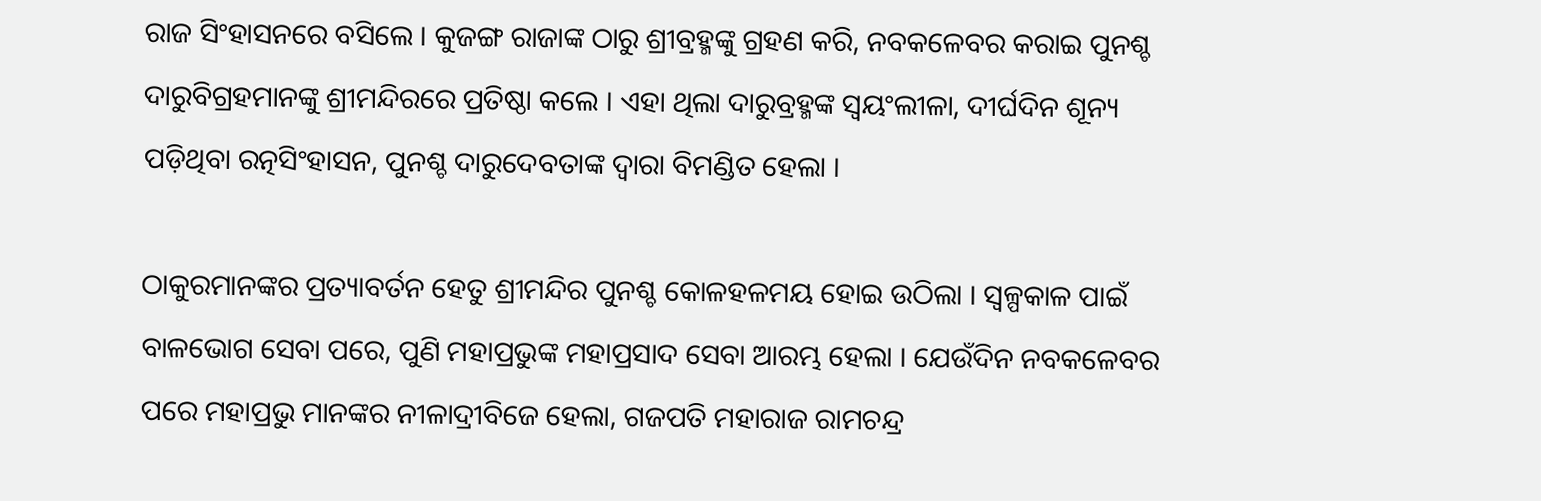ରାଜ ସିଂହାସନରେ ବସିଲେ । କୁଜଙ୍ଗ ରାଜାଙ୍କ ଠାରୁ ଶ୍ରୀବ୍ରହ୍ମଙ୍କୁ ଗ୍ରହଣ କରି, ନବକଳେବର କରାଇ ପୁନଶ୍ଚ ଦାରୁବିଗ୍ରହମାନଙ୍କୁ ଶ୍ରୀମନ୍ଦିରରେ ପ୍ରତିଷ୍ଠା କଲେ । ଏହା ଥିଲା ଦାରୁବ୍ରହ୍ମଙ୍କ ସ୍ଵୟଂଲୀଳା, ଦୀର୍ଘଦିନ ଶୂନ୍ୟ ପଡ଼ିଥିବା ରତ୍ନସିଂହାସନ, ପୁନଶ୍ଚ ଦାରୁଦେବତାଙ୍କ ଦ୍ବାରା ବିମଣ୍ଡିତ ହେଲା ।

ଠାକୁରମାନଙ୍କର ପ୍ରତ୍ୟାବର୍ତନ ହେତୁ ଶ୍ରୀମନ୍ଦିର ପୁନଶ୍ଚ କୋଳହଳମୟ ହୋଇ ଉଠିଲା । ସ୍ଵଳ୍ପକାଳ ପାଇଁ ବାଳଭୋଗ ସେବା ପରେ, ପୁଣି ମହାପ୍ରଭୁଙ୍କ ମହାପ୍ରସାଦ ସେବା ଆରମ୍ଭ ହେଲା । ଯେଉଁଦିନ ନବକଳେବର ପରେ ମହାପ୍ରଭୁ ମାନଙ୍କର ନୀଳାଦ୍ରୀବିଜେ ହେଲା, ଗଜପତି ମହାରାଜ ରାମଚନ୍ଦ୍ର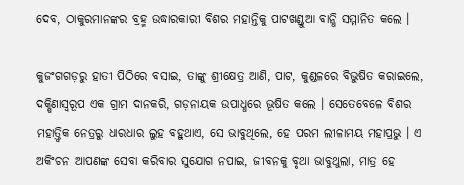ଦେବ, ଠାକୁରମାନଙ୍କର ବ୍ରହ୍ମ ଉଦ୍ଧାରକାରୀ ବିଶର ମହାନ୍ତିକୁ ପାଟଖଣ୍ଡୁଆ ବାନ୍ଧି ସମ୍ମାନିତ କଲେ ।

କୁଜଂଗଗଡ଼ରୁ ହାତୀ ପିଠିରେ ବସାଇ, ତାଙ୍କୁ ଶ୍ରୀକ୍ଷେତ୍ର ଆଣି, ପାଟ, କୁଣ୍ଡଳରେ ବିଭୁଷିତ କରାଇଲେ, ଦକ୍ଷିଣାସ୍ଵରୂପ ଏକ ଗ୍ରାମ ଦାନକରି, ଗଡ଼ନାୟକ ଉପାଧ୍ଧରେ ଭୂଷିତ କଲେ । ସେତେବେଳେ ବିଶର ମହାତ୍ତ୍ୱିକ ନେତ୍ରରୁ ଧାରଧାର ଲୁହ ବହୁଥାଏ, ସେ ଭାବୁଥିଲେ, ହେ ପରମ ଲୀଳାମୟ ମହାପ୍ରଭୁ । ଏ ଅକିଂଚନ ଆପଣଙ୍କ ସେବା କରିବାର ସୁଯୋଗ ନପାଇ, ଜୀବନକୁ ବୃଥା ଭାବୁଥୁଲା, ମାତ୍ର ହେ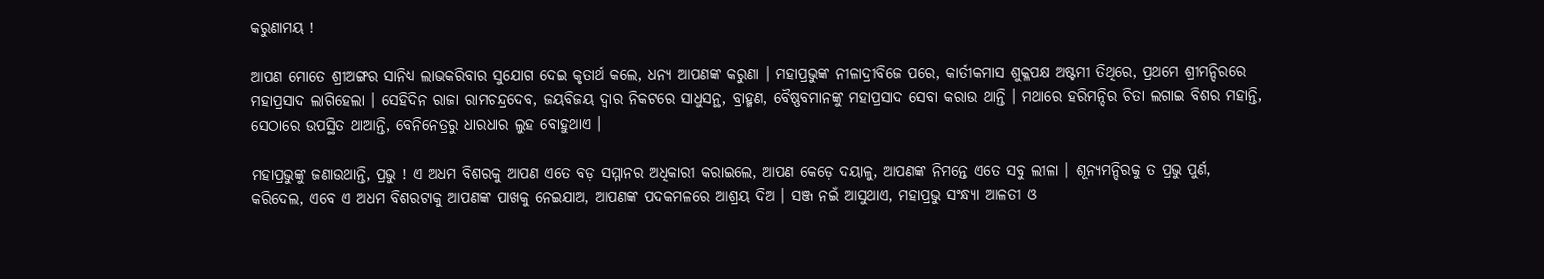କରୁଣାମୟ !

ଆପଣ ମୋତେ ଶ୍ରୀଅଙ୍ଗର ସାନିଧ୍ୟ ଲାଭକରିବାର ସୁଯୋଗ ଦେଇ କୃତାର୍ଥ କଲେ, ଧନ୍ୟ ଆପଣଙ୍କ କରୁଣା । ମହାପ୍ରଭୁଙ୍କ ନୀଳାଦ୍ରୀବିଜେ ପରେ, କାର୍ତୀକମାସ ଶୁକ୍ଳପକ୍ଷ ଅଷ୍ଟମୀ ତିଥିରେ, ପ୍ରଥମେ ଶ୍ରୀମନ୍ଦିରରେ ମହାପ୍ରସାଦ ଲାଗିହେଲା । ସେହିଦିନ ରାଜା ରାମଚନ୍ଦ୍ରଦେବ, ଜୟବିଜୟ ଦ୍ବାର ନିକଟରେ ସାଧୁସନ୍ଥ, ବ୍ରାହ୍ମଣ, ବୈଷ୍ଣବମାନଙ୍କୁ ମହାପ୍ରସାଦ ସେବା କରାଉ ଥାନ୍ତି । ମଥାରେ ହରିମନ୍ଦିର ଚିତା ଲଗାଇ ବିଶର ମହାନ୍ତି, ସେଠାରେ ଉପସ୍ଥିତ ଥାଆନ୍ତି, ବେନିନେତ୍ରରୁ ଧାରଧାର ଲୁହ ବୋହୁଥାଏ ।

ମହାପ୍ରଭୁଙ୍କୁ ଜଣାଉଥାନ୍ତି, ପ୍ରଭୁ ! ଏ ଅଧମ ବିଶରକୁ ଆପଣ ଏତେ ବଡ଼ ସମ୍ମାନର ଅଧିକାରୀ କରାଇଲେ, ଆପଣ କେଡ଼େ ଦୟାଳୁ, ଆପଣଙ୍କ ନିମନ୍ତେ ଏତେ ସବୁ ଲୀଳା । ଶୂନ୍ୟମନ୍ଦିରକୁ ତ ପ୍ରଭୁ ପୁର୍ଣ, କରିଦେଲ, ଏବେ ଏ ଅଧମ ବିଶରଟାକୁ ଆପଣଙ୍କ ପାଖକୁ ନେଇଯାଅ, ଆପଣଙ୍କ ପଦକମଳରେ ଆଶ୍ରୟ ଦିଅ । ସଞ୍ଜ ନଇଁ ଆସୁଥାଏ, ମହାପ୍ରଭୁ ସଂନ୍ଧ୍ୟା ଆଳତୀ ଓ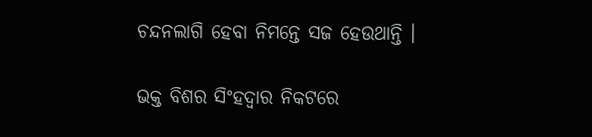ଚନ୍ଦନଲାଗି ହେବା ନିମନ୍ତେ ସଜ ହେଉଥାନ୍ତି ।

ଭକ୍ତ ବିଶର ସିଂହଦ୍ଵାର ନିକଟରେ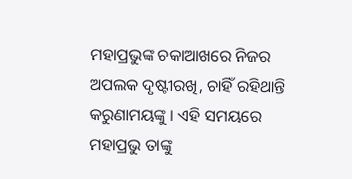ମହାପ୍ରଭୁଙ୍କ ଚକାଆଖରେ ନିଜର ଅପଲକ ଦୃଷ୍ଟୀରଖି, ଚାହିଁ ରହିଥାନ୍ତି କରୁଣାମୟଙ୍କୁ । ଏହି ସମୟରେ ମହାପ୍ରଭୁ ତାଙ୍କୁ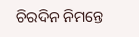ଚିରଦିନ ନିମନ୍ତେ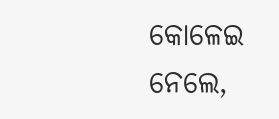କୋଳେଇ ନେଲେ,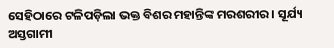ସେହିଠାରେ ଟଳିପଡ଼ିଲା ଭକ୍ତ ବିଶର ମହାନ୍ତିଙ୍କ ମରଶରୀର । ସୂର୍ଯ୍ୟ ଅସ୍ତଗାମୀ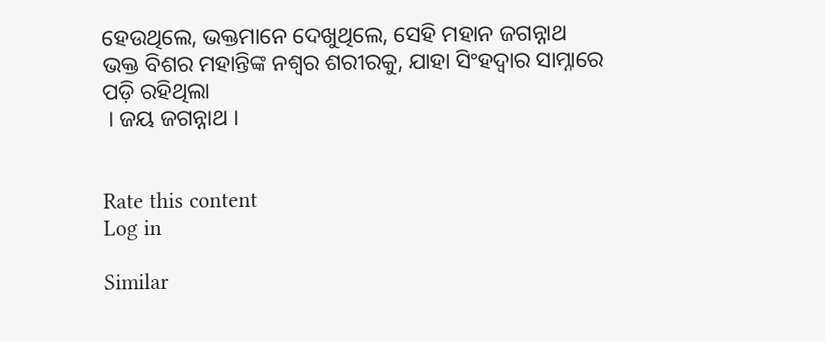ହେଉଥିଲେ, ଭକ୍ତମାନେ ଦେଖୁଥିଲେ, ସେହି ମହାନ ଜଗନ୍ନାଥ ଭକ୍ତ ବିଶର ମହାନ୍ତିଙ୍କ ନଶ୍ୱର ଶରୀରକୁ, ଯାହା ସିଂହଦ୍ଵାର ସାମ୍ନାରେ ପଡ଼ି ରହିଥିଲା
 । ଜୟ ଜଗନ୍ନାଥ ।


Rate this content
Log in

Similar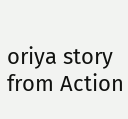oriya story from Action